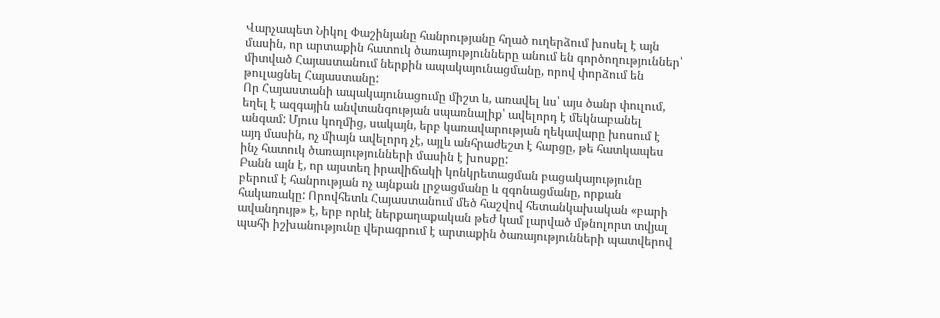Վարչապետ Նիկոլ Փաշինյանը հանրությանը հղած ուղերձում խոսել է այն մասին, որ արտաքին հատուկ ծառայությունները անում են գործողություններ՝ միտված Հայաստանում ներքին ապակայունացմանը, որով փորձում են թուլացնել Հայաստանը:
Որ Հայաստանի ապակայունացումը միշտ և, առավել ևս՝ այս ծանր փուլում, եղել է ազգային անվտանգության սպառնալիք՝ ավելորդ է մեկնաբանել անգամ: Մյուս կողմից, սակայն, երբ կառավարության ղեկավարը խոսում է այդ մասին, ոչ միայն ավելորդ չէ, այլև անհրաժեշտ է հարցը, թե հատկապես ինչ հատուկ ծառայությունների մասին է խոսքը:
Բանն այն է, որ այստեղ իրավիճակի կոնկրետացման բացակայությունը բերում է հանրության ոչ այնքան լրջացմանը և զգոնացմանը, որքան հակառակը: Որովհետև Հայաստանում մեծ հաշվով հետանկախական «բարի ավանդույթ» է, երբ որևէ ներքաղաքական թեժ կամ լարված մթնոլորտ տվյալ պահի իշխանությունը վերագրում է արտաքին ծառայությունների պատվերով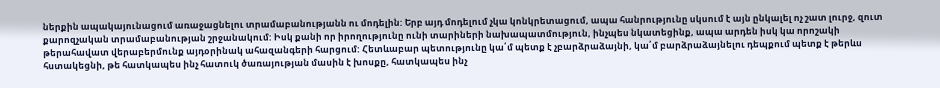ներքին ապակայունացում առաջացնելու տրամաբանությանն ու մոդելին: Երբ այդ մոդելում չկա կոնկրետացում, ապա հանրությունը սկսում է այն ընկալել ոչ շատ լուրջ, զուտ քարոզչական տրամաբանության շրջանակում: Իսկ քանի որ իրողությունը ունի տարիների նախապատմություն, ինչպես նկատեցինք, ապա արդեն իսկ կա որոշակի թերահավատ վերաբերմունք այդօրինակ ահազանգերի հարցում: Հետևաբար պետությունը կա՛մ պետք է չբարձրաձայնի, կա՛մ բարձրաձայնելու դեպքում պետք է թերևս հստակեցնի, թե հատկապես ինչ հատուկ ծառայության մասին է խոսքը, հատկապես ինչ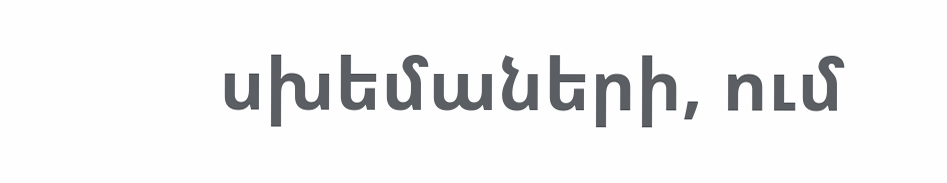սխեմաների, ում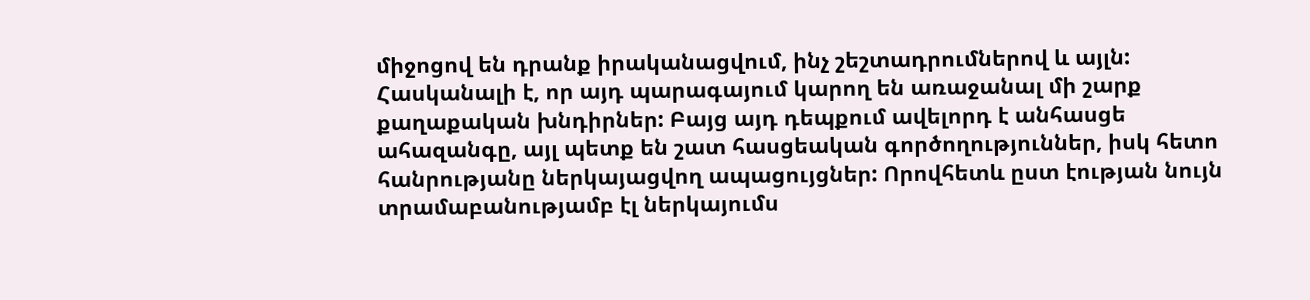միջոցով են դրանք իրականացվում, ինչ շեշտադրումներով և այլն:
Հասկանալի է, որ այդ պարագայում կարող են առաջանալ մի շարք քաղաքական խնդիրներ: Բայց այդ դեպքում ավելորդ է անհասցե ահազանգը, այլ պետք են շատ հասցեական գործողություններ, իսկ հետո հանրությանը ներկայացվող ապացույցներ: Որովհետև ըստ էության նույն տրամաբանությամբ էլ ներկայումս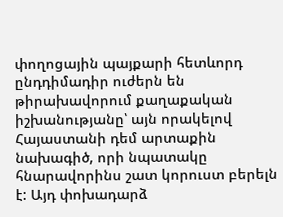փողոցային պայքարի հետևորդ ընդդիմադիր ուժերն են թիրախավորում քաղաքական իշխանությանը՝ այն որակելով Հայաստանի դեմ արտաքին նախագիծ, որի նպատակը հնարավորինս շատ կորուստ բերելն է: Այդ փոխադարձ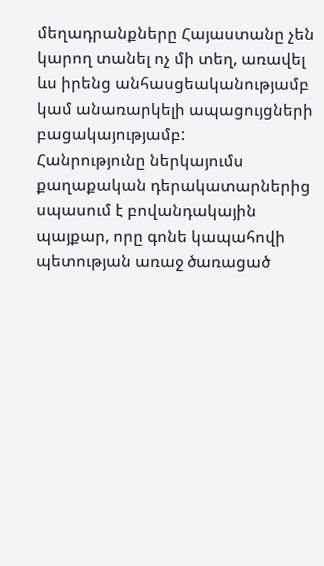մեղադրանքները Հայաստանը չեն կարող տանել ոչ մի տեղ, առավել ևս իրենց անհասցեականությամբ կամ անառարկելի ապացույցների բացակայությամբ:
Հանրությունը ներկայումս քաղաքական դերակատարներից սպասում է բովանդակային պայքար, որը գոնե կապահովի պետության առաջ ծառացած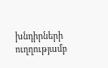խնդիրների ուղղությամբ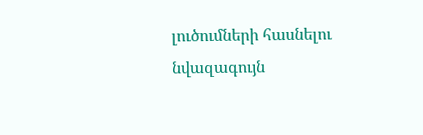լուծումների հասնելու նվազագույն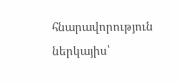հնարավորություն ներկայիս՝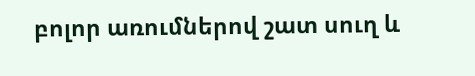բոլոր առումներով շատ սուղ և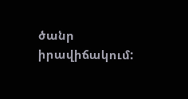ծանր իրավիճակում: